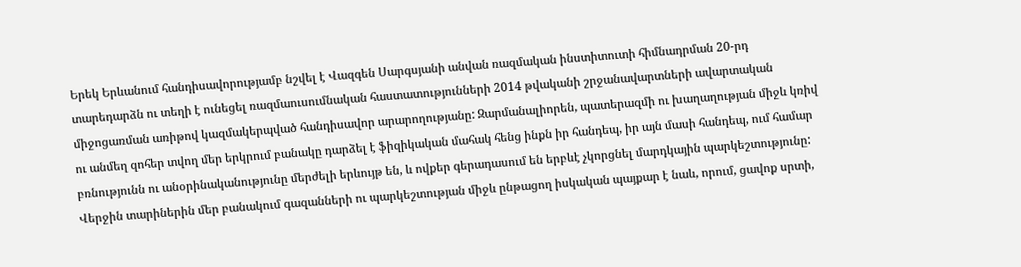Երեկ Երևանում հանդիսավորությամբ նշվել է Վազգեն Սարգսյանի անվան ռազմական ինստիտուտի հիմնադրման 20-րդ տարեդարձն ու տեղի է ունեցել ռազմաուսումնական հաստատությունների 2014 թվականի շրջանավարտների ավարտական միջոցառման առիթով կազմակերպված հանդիսավոր արարողությանը: Զարմանալիորեն, պատերազմի ու խաղաղության միջև կռիվ ու անմեղ զոհեր տվող մեր երկրում բանակը դարձել է ֆիզիկական մահակ հենց ինքն իր հանդեպ, իր այն մասի հանդեպ, ում համար բռնությունն ու անօրինականությունը մերժելի երևույթ են, և ովքեր գերադասում են երբևէ չկորցնել մարդկային պարկեշտությունը: Վերջին տարիներին մեր բանակում գազանների ու պարկեշտության միջև ընթացող իսկական պայքար է նաև, որում, ցավոք սրտի,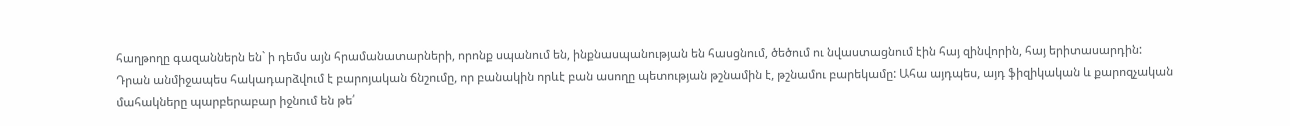հաղթողը գազաններն են` ի դեմս այն հրամանատարների, որոնք սպանում են, ինքնասպանության են հասցնում, ծեծում ու նվաստացնում էին հայ զինվորին, հայ երիտասարդին:
Դրան անմիջապես հակադարձվում է բարոյական ճնշումը, որ բանակին որևէ բան ասողը պետության թշնամին է, թշնամու բարեկամը: Ահա այդպես, այդ ֆիզիկական և քարոզչական մահակները պարբերաբար իջնում են թե՛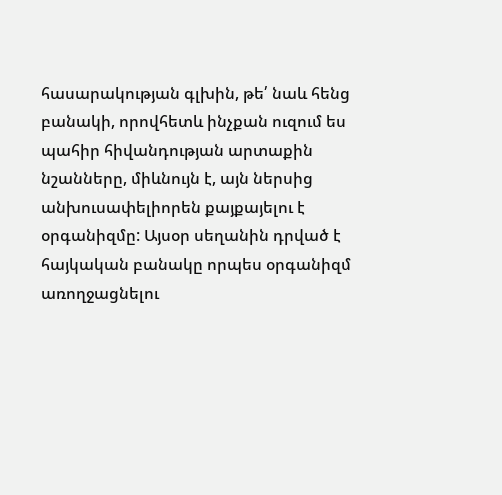հասարակության գլխին, թե՛ նաև հենց բանակի, որովհետև ինչքան ուզում ես պահիր հիվանդության արտաքին նշանները, միևնույն է, այն ներսից անխուսափելիորեն քայքայելու է օրգանիզմը: Այսօր սեղանին դրված է հայկական բանակը որպես օրգանիզմ առողջացնելու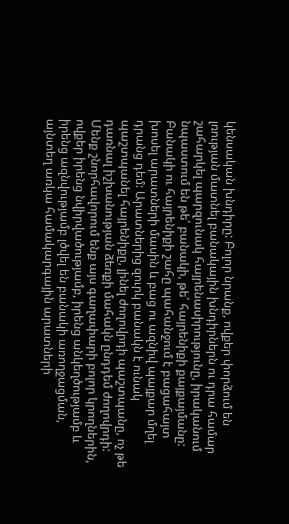կենսական խնդիրը: Բոլոր նրանք, ովքեր փորձում են լռության մատնել բանակային խնդիրներն ու դրա համար շահարկել պարզունակ հայրենասիրությունը, իրականում նպաստում են թե՛ բանակի, թե՛ հայրենիքի քայքայմանը:
Բանակի ու հայրենիքի շահը պահանջում է բացահայտ խոսել արատների մասին և բաց ու ազնիվ պայքար մղել դրանց դեմ: Արատներից զուրկ բանակն է ունակ պաշտպանել հայրենիքը, լինել ժողովրդի պաշտպանը, ոչ թե դառնալ իշխանության ձեռքի մահակն ընդդեմ ժողովրդի: Մենք շնորհավորում ենք այս գաղափարի բոլոր կրողներին, ովքեր իրենց նվիրվածությամբ, իրենց անկեղծությամբ և իրենց ազնվությամբ լծվել են բանակի առողջացման, այնտեղ առկա համակարգային արատների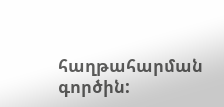հաղթահարման գործին: